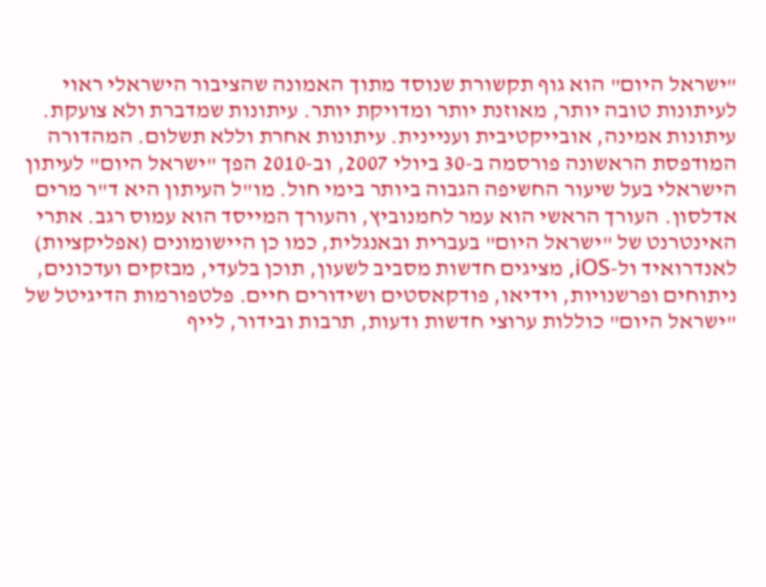"ישראל היום" הוא גוף תקשורת שנוסד מתוך האמונה שהציבור הישראלי ראוי לעיתונות טובה יותר, מאוזנת יותר ומדויקת יותר. עיתונות שמדברת ולא צועקת. עיתונות אמינה, אובייקטיבית ועניינית. עיתונות אחרת וללא תשלום. המהדורה המודפסת הראשונה פורסמה ב-30 ביולי 2007, וב-2010 הפך "ישראל היום" לעיתון הישראלי בעל שיעור החשיפה הגבוה ביותר בימי חול. מו"ל העיתון היא ד"ר מרים אדלסון. העורך הראשי הוא עמר לחמנוביץ, והעורך המייסד הוא עמוס רגב. אתרי האינטרנט של "ישראל היום" בעברית ובאנגלית, כמו כן היישומונים (אפליקציות) לאנדרואיד ול-iOS, מציגים חדשות מסביב לשעון, תוכן בלעדי, מבזקים ועדכונים, ניתוחים ופרשנויות, וידיאו, פודקאסטים ושידורים חיים. פלטפורמות הדיגיטל של "ישראל היום" כוללות ערוצי חדשות ודעות, תרבות ובידור, לייף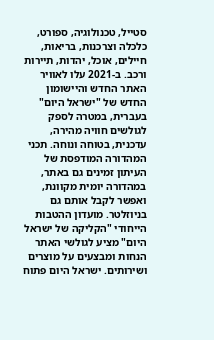סטייל, טכנולוגיה, ספורט, כלכלה וצרכנות, בריאות, חיילים, אוכל, יהדות, תיירות ורכב. ב-2021 עלו לאוויר האתר החדש והיישומון החדש של "ישראל היום" בעברית, במטרה לספק לגולשים חוויה מהירה, עדכנית, בטוחה ונוחה. תכני המהדורה המודפסת של העיתון זמינים גם באתר, במהדורה יומית מקוונת, ואפשר לקבל אותם גם בניוזלטר. מועדון ההטבות הייחודי "הקליקה של ישראל היום" מציע לגולשי האתר הנחות ומבצעים על מוצרים ושירותים. ישראל היום פתוח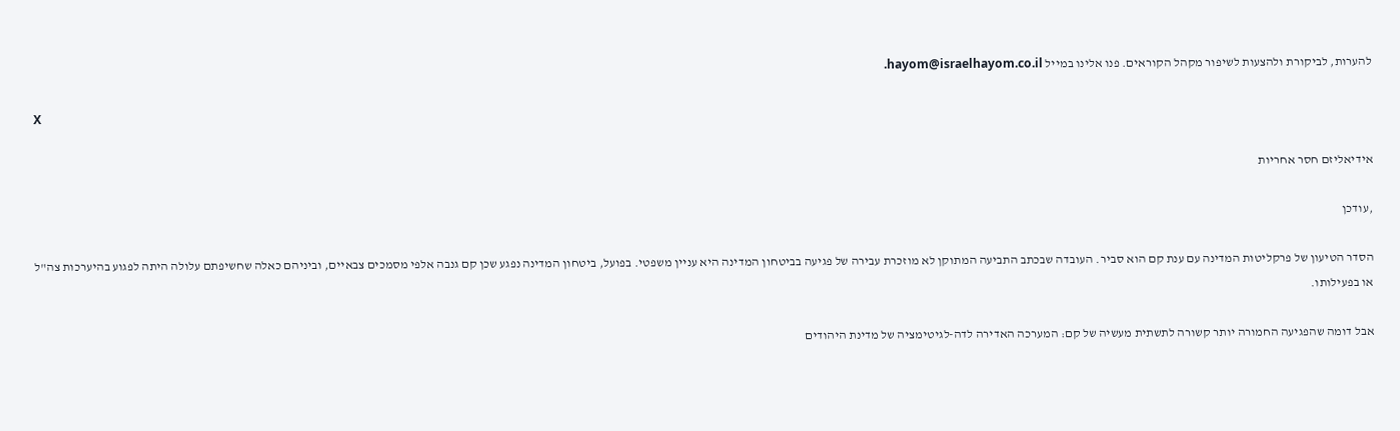להערות, לביקורת ולהצעות לשיפור מקהל הקוראים. פנו אלינו במייל hayom@israelhayom.co.il.

X

אידיאליזם חסר אחריות

,עודכן

הסדר הטיעון של פרקליטות המדינה עם ענת קם הוא סביר. העובדה שבכתב התביעה המתוקן לא מוזכרת עבירה של פגיעה בביטחון המדינה היא עניין משפטי. בפועל, ביטחון המדינה נפגע שכן קם גנבה אלפי מסמכים צבאיים, וביניהם כאלה שחשיפתם עלולה היתה לפגוע בהיערכות צה"ל או בפעילותו.

אבל דומה שהפגיעה החמורה יותר קשורה לתשתית מעשיה של קם: המערכה האדירה לדה-לגיטימציה של מדינת היהודים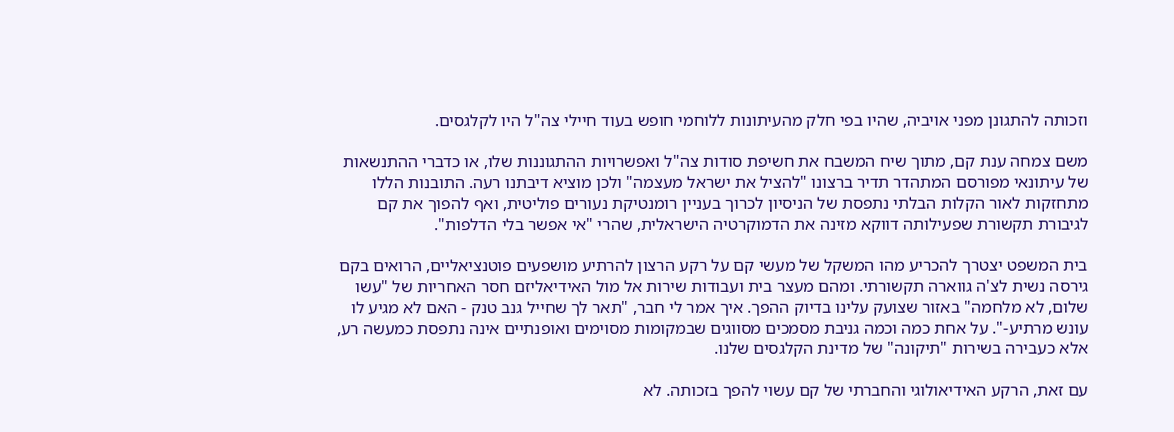וזכותה להתגונן מפני אויביה, שהיו בפי חלק מהעיתונות ללוחמי חופש בעוד חיילי צה"ל היו לקלגסים.

משם צמחה ענת קם, מתוך שיח המשבח את חשיפת סודות צה"ל ואפשרויות ההתגוננות שלו, או כדברי ההתנשאות של עיתונאי מפורסם המתהדר תדיר ברצונו "להציל את ישראל מעצמה" ולכן מוציא דיבתנו רעה. התובנות הללו מתחזקות לאור הקלות הבלתי נתפסת של הניסיון לכרוך בעניין רומנטיקת נעורים פוליטית, ואף להפוך את קם לגיבורת תקשורת שפעילותה דווקא מזינה את הדמוקרטיה הישראלית, שהרי "אי אפשר בלי הדלפות".

בית המשפט יצטרך להכריע מהו המשקל של מעשי קם על רקע הרצון להרתיע מושפעים פוטנציאליים, הרואים בקם גירסה נשית לצ'ה גווארה תקשורתי. ומהם מעצר בית ועבודות שירות אל מול האידיאליזם חסר האחריות של "עשו שלום, לא מלחמה" באזור שצועק עלינו בדיוק ההפך. איך אמר לי חבר, "תאר לך שחייל גנב טנק - האם לא מגיע לו עונש מרתיע-". על אחת כמה וכמה גניבת מסמכים מסווגים שבמקומות מסוימים ואופנתיים אינה נתפסת כמעשה רע, אלא כעבירה בשירות "תיקונה" של מדינת הקלגסים שלנו.

עם זאת, הרקע האידיאולוגי והחברתי של קם עשוי להפך בזכותה. לא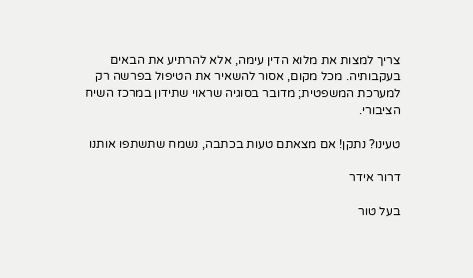צריך למצות את מלוא הדין עימה, אלא להרתיע את הבאים בעקבותיה. מכל מקום, אסור להשאיר את הטיפול בפרשה רק למערכת המשפטית; מדובר בסוגיה שראוי שתידון במרכז השיח הציבורי.

טעינו? נתקן! אם מצאתם טעות בכתבה, נשמח שתשתפו אותנו

דרור אידר

בעל טור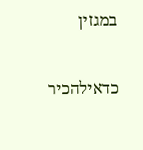במגזין

כדאילהכיר